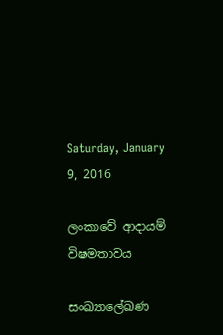Saturday, January 9, 2016

ලංකාවේ ආදායම් විෂමතාවය

සංඛ්‍යාලේඛණ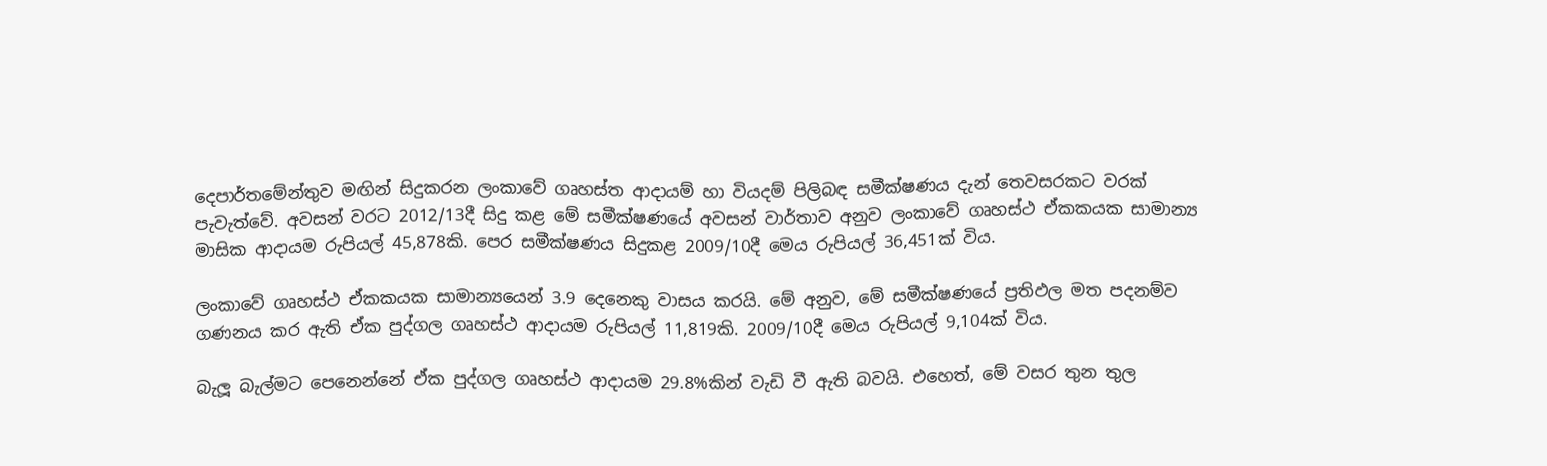දෙපාර්තමේන්තුව මඟින් සිදුකරන ලංකාවේ ගෘහස්ත ආදායම් හා වියදම් පිලිබඳ සමීක්ෂණය දැන් තෙවසරකට වරක් පැවැත්වේ. අවසන් වරට 2012/13දී සිදු කළ මේ සමීක්ෂණයේ අවසන් වාර්තාව අනුව ලංකාවේ ගෘහස්ථ ඒකකයක සාමාන්‍ය මාසික ආදායම රුපියල් 45,878කි. පෙර සමීක්ෂණය සිදුකළ 2009/10දී මෙය රුපියල් 36,451ක් විය.

ලංකාවේ ගෘහස්ථ ඒකකයක සාමාන්‍යයෙන් 3.9 දෙනෙකු වාසය කරයි. මේ අනුව, මේ සමීක්ෂණයේ ප්‍රතිඵල මත පදනම්ව ගණනය කර ඇති ඒක පුද්ගල ගෘහස්ථ ආදායම රුපියල් 11,819කි. 2009/10දී මෙය රුපියල් 9,104ක් විය.

බැලූ බැල්මට පෙනෙන්නේ ඒක පුද්ගල ගෘහස්ථ ආදායම 29.8%කින් වැඩි වී ඇති බවයි. එහෙත්, මේ වසර තුන තුල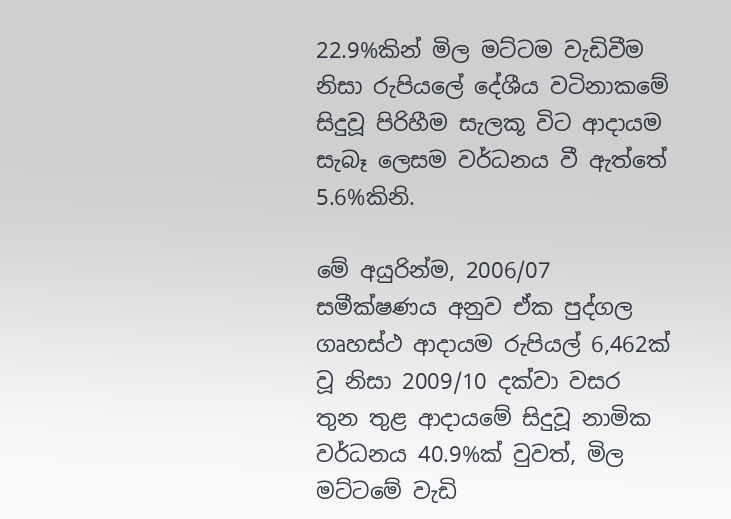22.9%කින් මිල මට්ටම වැඩිවීම නිසා රුපියලේ දේශීය වටිනාකමේ සිදුවූ පිරිහීම සැලකූ විට ආදායම සැබෑ ලෙසම වර්ධනය වී ඇත්තේ 5.6%කිනි.

මේ අයුරින්ම, 2006/07 සමීක්ෂණය අනුව ඒක පුද්ගල ගෘහස්ථ ආදායම රුපියල් 6,462ක් වූ නිසා 2009/10 දක්වා වසර තුන තුළ ආදායමේ සිදුවූ නාමික වර්ධනය 40.9%ක් වුවත්, මිල මට්ටමේ වැඩි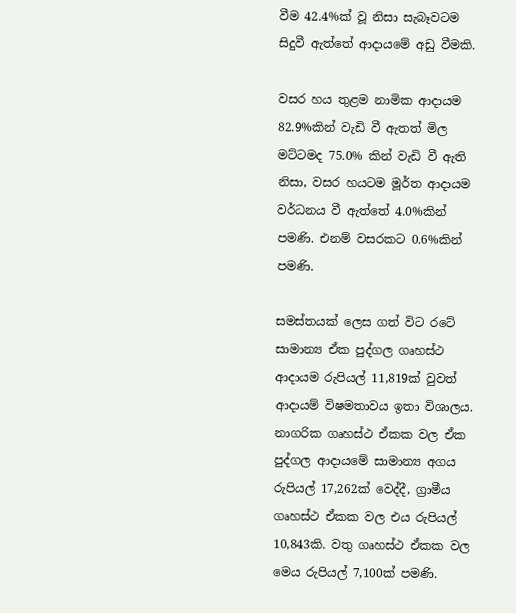වීම 42.4%ක් වූ නිසා සැබෑවටම සිදුවී ඇත්තේ ආදායමේ අඩු වීමකි.

වසර හය තුළම නාමික ආදායම 82.9%කින් වැඩි වී ඇතත් මිල මට්ටමද 75.0% කින් වැඩි වී ඇති නිසා, වසර හයටම මූර්ත ආදායම වර්ධනය වී ඇත්තේ 4.0%කින් පමණි. එනම් වසරකට 0.6%කින් පමණි.

සමස්තයක් ලෙස ගත් විට රටේ සාමාන්‍ය ඒක පුද්ගල ගෘහස්ථ ආදායම රුපියල් 11,819ක් වුවත් ආදායම් විෂමතාවය ඉතා විශාලය. නාගරික ගෘහස්ථ ඒකක වල ඒක පුද්ගල ආදායමේ සාමාන්‍ය අගය රුපියල් 17,262ක් වෙද්දී, ග්‍රාමීය ගෘහස්ථ ඒකක වල එය රුපියල් 10,843කි. වතු ගෘහස්ථ ඒකක වල මෙය රුපියල් 7,100ක් පමණි.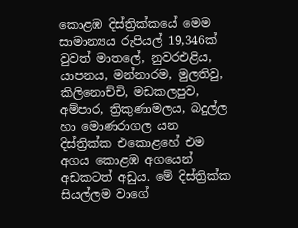කොළඹ දිස්ත්‍රික්කයේ මෙම සාමාන්‍යය රුපියල් 19,346ක් වුවත් මාතලේ, නුවරඑළිය, යාපනය, මන්නාරම, මුලතිවු, කිලිනොච්චි, මඩකලපුව, අම්පාර, ත්‍රිකුණාමලය, බදුල්ල හා මොණරාගල යන දිස්ත්‍රික්ක එකොළහේ එම අගය කොළඹ අගයෙන් අඩකටත් අඩුය. මේ දිස්ත්‍රික්ක සියල්ලම වාගේ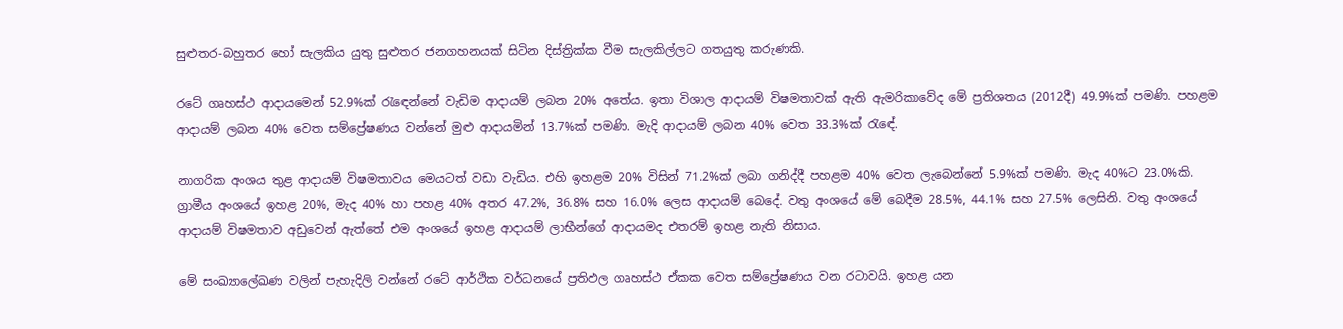සුළුතර-බහුතර හෝ සැලකිය යුතු සුළුතර ජනගහනයක් සිටින දිස්ත්‍රික්ක වීම සැලකිල්ලට ගතයුතු කරුණකි.

රටේ ගෘහස්ථ ආදායමෙන් 52.9%ක් රැඳෙන්නේ වැඩිම ආදායම් ලබන 20% අතේය. ඉතා විශාල ආදායම් විෂමතාවක් ඇති ඇමරිකාවේද මේ ප්‍රතිශතය (2012දී) 49.9%ක් පමණි. පහළම ආදායම් ලබන 40% වෙත සම්ප්‍රේෂණය වන්නේ මුළු ආදායමින් 13.7%ක් පමණි. මැදි ආදායම් ලබන 40% වෙත 33.3%ක් රැඳේ.

නාගරික අංශය තුළ ආදායම් විෂමතාවය මෙයටත් වඩා වැඩිය. එහි ඉහළම 20% විසින් 71.2%ක් ලබා ගනිද්දී පහළම 40% වෙත ලැබෙන්නේ 5.9%ක් පමණි. මැද 40%ට 23.0%කි. ග්‍රාමීය අංශයේ ඉහළ 20%, මැද 40% හා පහළ 40% අතර 47.2%, 36.8% සහ 16.0% ලෙස ආදායම් බෙදේ. වතු අංශයේ මේ බෙදීම 28.5%, 44.1% සහ 27.5% ලෙසිනි. වතු අංශයේ ආදායම් විෂමතාව අඩුවෙන් ඇත්තේ එම අංශයේ ඉහළ ආදායම් ලාභීන්ගේ ආදායමද එතරම් ඉහළ නැති නිසාය.

මේ සංඛ්‍යාලේඛණ වලින් පැහැදිලි වන්නේ රටේ ආර්ථික වර්ධනයේ ප්‍රතිඵල ගෘහස්ථ ඒකක වෙත සම්ප්‍රේෂණය වන රටාවයි. ඉහළ යන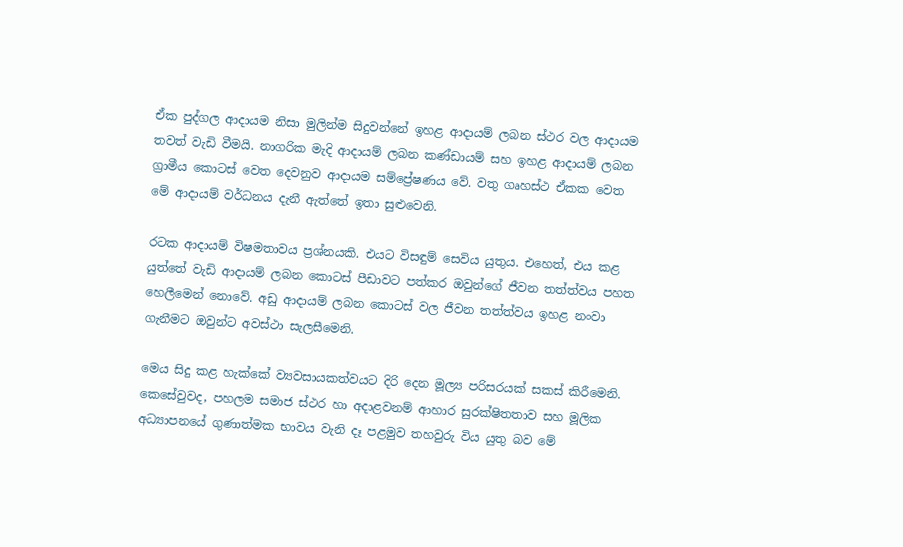ඒක පුද්ගල ආදායම නිසා මුලින්ම සිදුවන්නේ ඉහළ ආදායම් ලබන ස්ථර වල ආදායම තවත් වැඩි වීමයි. නාගරික මැදි ආදායම් ලබන කණ්ඩායම් සහ ඉහළ ආදායම් ලබන ග්‍රාමීය කොටස් වෙත දෙවනුව ආදායම සම්ප්‍රේෂණය වේ. වතු ගෘහස්ථ ඒකක වෙත මේ ආදායම් වර්ධනය දැනී ඇත්තේ ඉතා සුළුවෙනි.

රටක ආදායම් විෂමතාවය ප්‍රශ්නයකි. එයට විසඳුම් සෙවිය යුතුය. එහෙත්, එය කළ යුත්තේ වැඩි ආදායම් ලබන කොටස් පීඩාවට පත්කර ඔවුන්ගේ ජීවන තත්ත්වය පහත හෙලීමෙන් නොවේ. අඩු ආදායම් ලබන කොටස් වල ජීවන තත්ත්වය ඉහළ නංවා ගැනීමට ඔවුන්ට අවස්ථා සැලසීමෙනි.

මෙය සිදු කළ හැක්කේ ව්‍යවසායකත්වයට දිරි දෙන මූල්‍ය පරිසරයක් සකස් කිරීමෙනි. කෙසේවුවද, පහලම සමාජ ස්ථර හා අදාළවනම් ආහාර සුරක්ෂිතතාව සහ මූලික අධ්‍යාපනයේ ගුණාත්මක භාවය වැනි දෑ පළමුව තහවුරු විය යුතු බව මේ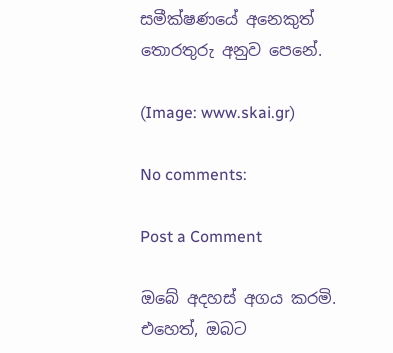සමීක්ෂණයේ අනෙකුත් තොරතුරු අනුව පෙනේ.

(Image: www.skai.gr)

No comments:

Post a Comment

ඔබේ අදහස් අගය කරමි. එහෙත්, ඔබට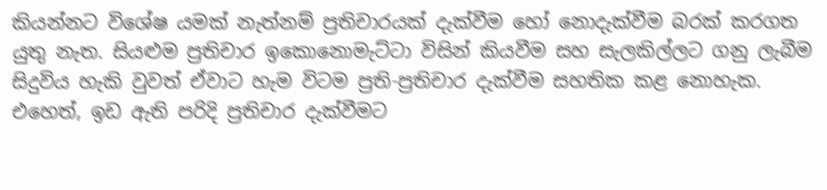කියන්නට විශේෂ යමක් නැත්නම් ප්‍රතිචාරයක් දැක්වීම හෝ නොදැක්වීම බරක් කරගත යුතු නැත. සියළුම ප්‍රතිචාර ඉකොනොමැට්ටා විසින් කියවීම සහ සැලකිල්ලට ගනු ලැබීම සිදුවිය හැකි වුවත් ඒවාට හැම විටම ප්‍රති-ප්‍රතිචාර දැක්වීම සහතික කළ නොහැක. එහෙත්, ඉඩ ඇති පරිදි ප්‍රතිචාර දැක්වීමට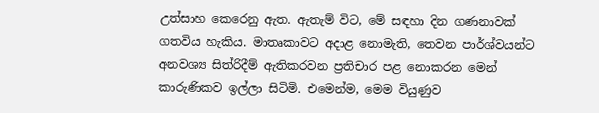උත්සාහ කෙරෙනු ඇත. ඇතැම් විට, මේ සඳහා දින ගණනාවක් ගතවිය හැකිය. මාතෘකාවට අදාළ නොමැති, තෙවන පාර්ශ්වයන්ට අනවශ්‍ය සිත්රිදීම් ඇතිකරවන ප්‍රතිචාර පළ නොකරන මෙන් කාරුණිකව ඉල්ලා සිටිමි. එමෙන්ම, මෙම වියුණුව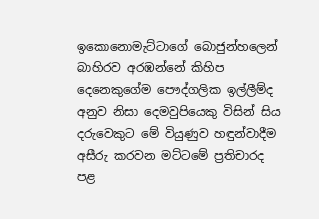ඉකොනොමැට්ටාගේ බොජුන්හලෙන් බාහිරව අරඹන්නේ කිහිප දෙනෙකුගේම පෞද්ගලික ඉල්ලීම්ද අනුව නිසා දෙමවුපියෙකු විසින් සිය දරුවෙකුට මේ වියුණුව හඳුන්වාදීම අසීරු කරවන මට්ටමේ ප්‍රතිචාරද පළ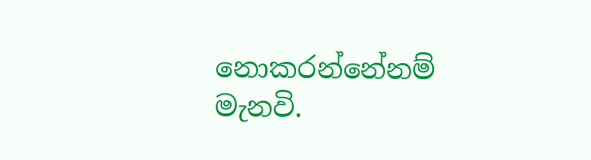නොකරන්නේනම් මැනවි.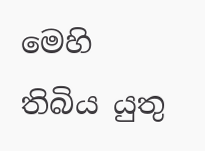මෙහි තිබිය යුතු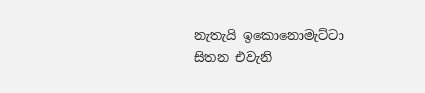නැතැයි ඉකොනොමැට්ටා සිතන එවැනි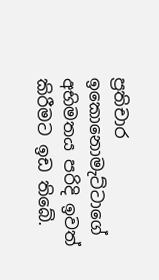ප්‍රතිචාර ඉකොනොමැට්ටාගේ අභිමතය පරිදි ඉවත් කිරීමට ඉඩ තිබේ.